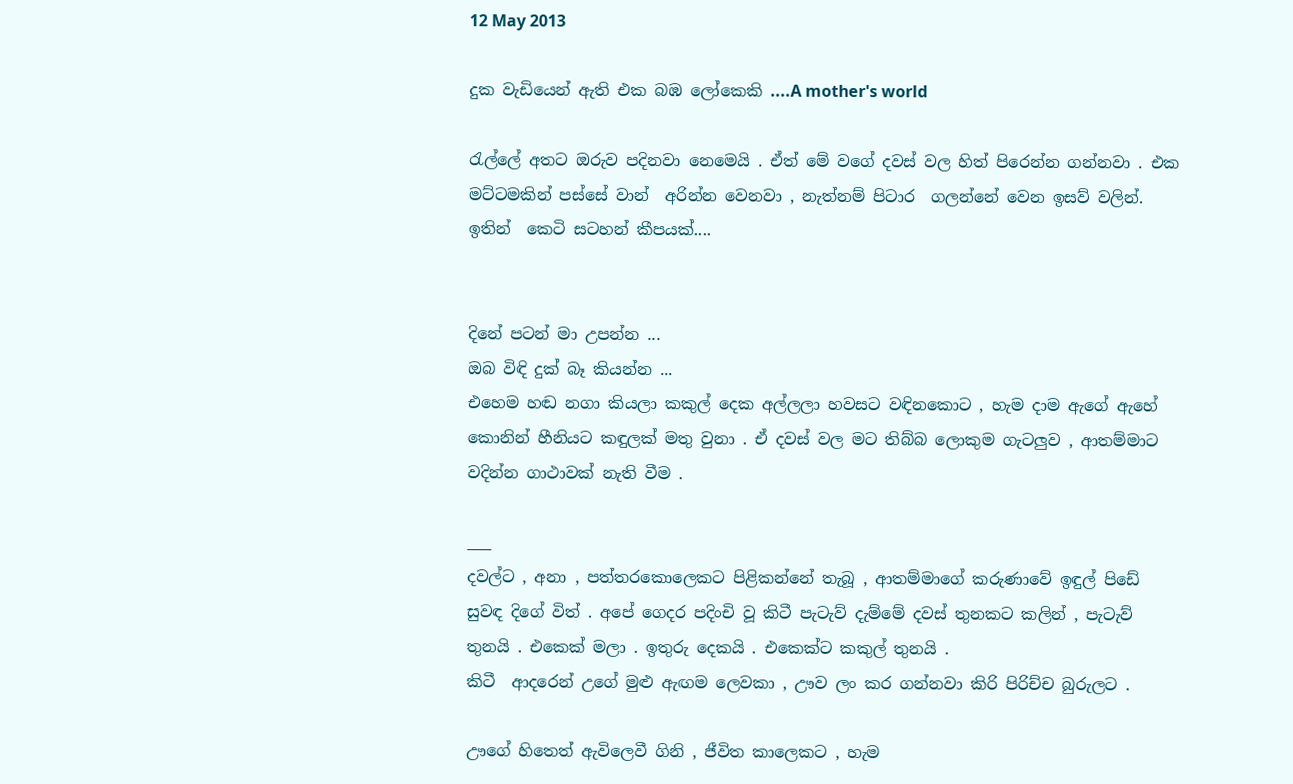12 May 2013

දුක වැඩියෙන් ඇති එක බඹ ලෝකෙකි ....A mother's world

රැල්ලේ අතට ඔරුව පදිනවා නෙමෙයි . ඒත් මේ වගේ දවස් වල හිත් පිරෙන්න ගන්නවා . එක මට්ටමකින් පස්සේ වාන්  අරින්න වෙනවා , නැත්නම් පිටාර  ගලන්නේ වෙන ඉසව් වලින්.
ඉතින්  කෙටි සටහන් කීපයක්....


දිනේ පටන් මා උපන්න ...
ඔබ විඳි දුක් බෑ කියන්න ...
එහෙම හඬ නගා කියලා කකුල් දෙක අල්ලලා හවසට වඳිනකොට , හැම දාම ඇගේ ඇහේ කොනින් හීනියට කඳුලක් මතු වුනා . ඒ දවස් වල මට තිබ්බ ලොකුම ගැටලුව , ආතම්මාට වදින්න ගාථාවක් නැති වීම .

___
දවල්ට , අනා , පත්තරකොලෙකට පිළිකන්නේ තැබූ , ආතම්මාගේ කරුණාවේ ඉඳුල් පිඩේ සුවඳ දිගේ විත් . අපේ ගෙදර පදිංචි වූ කිටී පැටැව් දැම්මේ දවස් තුනකට කලින් , පැටැව් තුනයි . එකෙක් මලා . ඉතුරු දෙකයි . එකෙක්ට කකුල් තුනයි .
කිටී  ආදරෙන් උගේ මුළු ඇඟම ලෙවකා , ඌව ලං කර ගන්නවා කිරි පිරිච්ච බුරුලට .

ඌගේ හිතෙත් ඇවිලෙවී ගිනි , ජීවිත කාලෙකට , හැම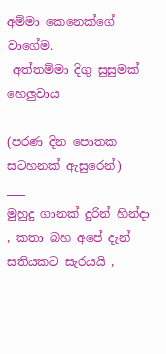අම්මා කෙනෙක්ගේ වාගේම.
 අත්තම්මා දිගු සුසුමක් හෙලුවාය

(පරණ දින පොතක සටහනක් ඇසුරෙන්)
___
මුහුදු ගානක් දුරින් හින්දා , කතා බහ අපේ දැන් සතියකට සැරයයි ,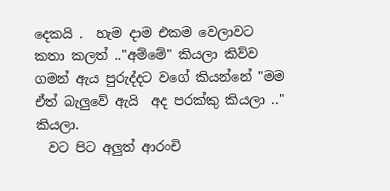දෙකයි .  හැම දාම එකම වෙලාවට කතා කලත් .."අම්මේ" කියලා කිව්ව ගමන් ඇය පුරුද්දට වගේ කියන්නේ "මම ඒත් බැලුවේ ඇයි  අද පරක්කු කියලා .." කියලා.
  වට පිට අලුත් ආරංචි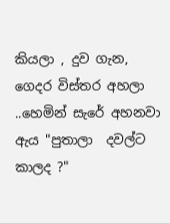කියලා , දුව ගැන,  ගෙදර විස්තර අහලා ..හෙමින් සැරේ අහනවා ඇය "පුතාලා  දවල්ට කාලද ?"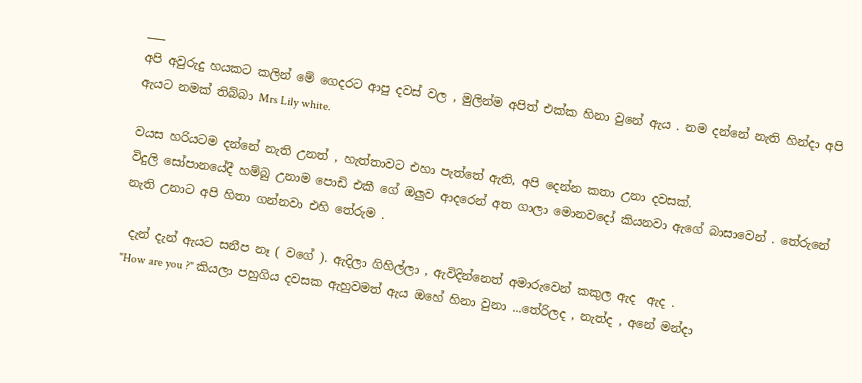___
අපි අවුරුදු හයකට කලින් මේ ගෙදරට ආපු දවස් වල , මුලින්ම අපිත් එක්ක හිනා වුනේ ඇය . නම දන්නේ නැති හින්දා අපි ඇයට නමක් තිබ්බා Mrs Lily white.

වයස හරියටම දන්නේ නැති උනත් , හැත්තාවට එහා පැත්තේ ඇති, අපි දෙන්න කතා උනා දවසක්.
විදුලි සෝපානයේදී හම්බු උනාම පොඩි එකී ගේ ඔලුව ආදරෙන් අත ගාලා මොනවදෝ කියනවා ඇගේ බාසාවෙන් . තේරුනේ නැති උනාට අපි හිතා ගන්නවා එහි තේරුම .

 දැන් දැන් ඇයට සනීප නෑ ( වගේ ). ඇදිලා ගිහිල්ලා , ඇවිදින්නෙත් අමාරුවෙන් කකුල ඇද  ඇද .
"How are you ?" කියලා පහුගිය දවසක ඇහුවමත් ඇය ඔහේ හිනා වුනා ...තේරිලද , නැත්ද , අනේ මන්දා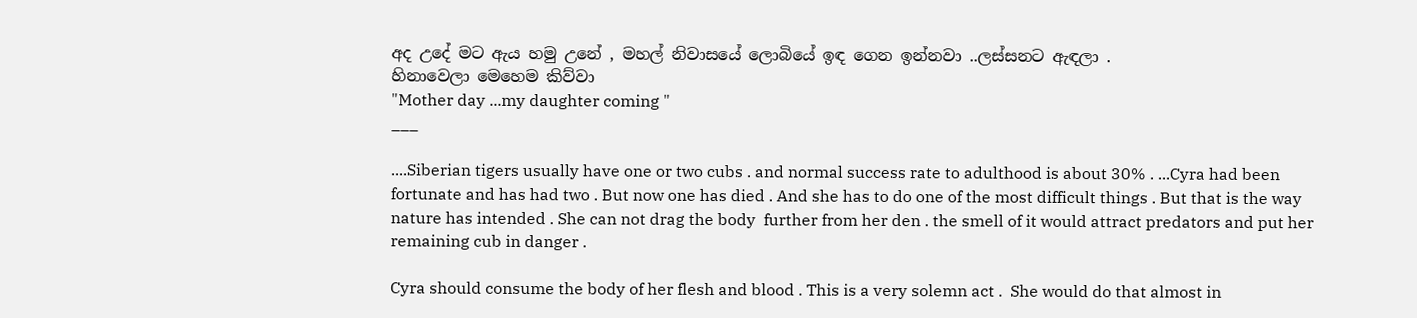අද උදේ මට ඇය හමු උනේ , මහල් නිවාසයේ ලොබියේ ඉඳ ගෙන ඉන්නවා ..ලස්සනට ඇඳලා .
හිනාවෙලා මෙහෙම කිව්වා
"Mother day ...my daughter coming "
___

....Siberian tigers usually have one or two cubs . and normal success rate to adulthood is about 30% . ...Cyra had been fortunate and has had two . But now one has died . And she has to do one of the most difficult things . But that is the way nature has intended . She can not drag the body  further from her den . the smell of it would attract predators and put her remaining cub in danger .

Cyra should consume the body of her flesh and blood . This is a very solemn act .  She would do that almost in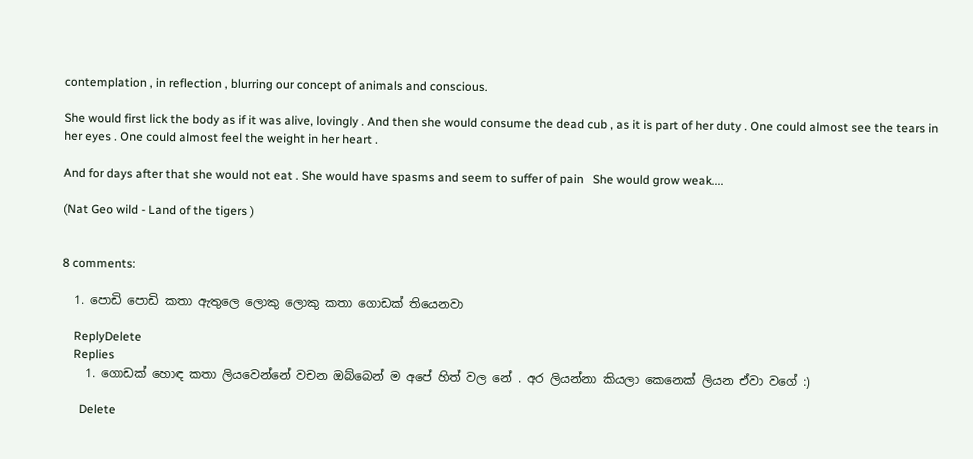contemplation , in reflection , blurring our concept of animals and conscious.

She would first lick the body as if it was alive, lovingly . And then she would consume the dead cub , as it is part of her duty . One could almost see the tears in her eyes . One could almost feel the weight in her heart .

And for days after that she would not eat . She would have spasms and seem to suffer of pain   She would grow weak....

(Nat Geo wild - Land of the tigers )


8 comments:

  1. පොඩි පොඩි කතා ඇතුලෙ ලොකු ලොකු කතා ගොඩක් තියෙනවා

    ReplyDelete
    Replies
    1. ගොඩක් හොඳ කතා ලියවෙන්නේ වචන ඔබ්බෙන් ම අපේ හිත් වල නේ . අර ලියන්නා කියලා කෙනෙක් ලියන ඒවා වගේ :)

      Delete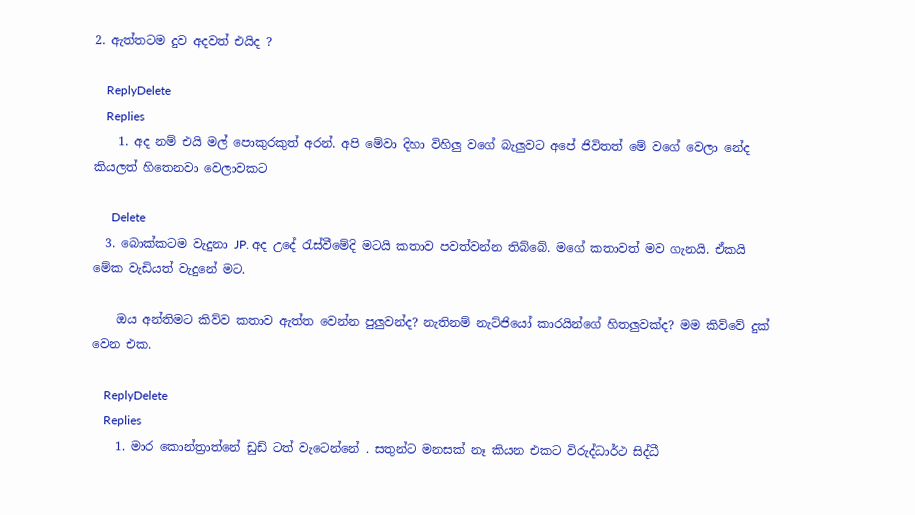2. ඇත්තටම දුව අදවත් එයිද ?

    ReplyDelete
    Replies
    1. අද නම් එයි මල් පොකුරකුත් අරන්. අපි මේවා දිහා විහිලු වගේ බැලුවට අපේ ජිවිතත් මේ වගේ වෙලා නේද කියලත් හිතෙනවා වෙලාවකට

      Delete
  3. බොක්කටම වැදුනා JP. අද උදේ ‍රැස්වීමේදි මටයි කතාව පවත්වන්න තිබ්බේ. මගේ කතාවත් මව ගැනයි. ඒකයි මේක වැඩියත් වැදුනේ මට.

    ඔය අන්තිමට කිව්ව කතාව ඇත්ත වෙන්න පුලුවන්ද? නැතිනම් නැට්ජියෝ කාරයින්ගේ හිතලුවක්ද? මම කිව්වේ දුක් වෙන එක.

    ReplyDelete
    Replies
    1. මාර කොන්ත්‍රාත්නේ ඩුඩ් ටත් වැටෙන්නේ . සතුන්ට මනසක් නෑ කියන එකට විරුද්ධාර්ථ සිද්ධී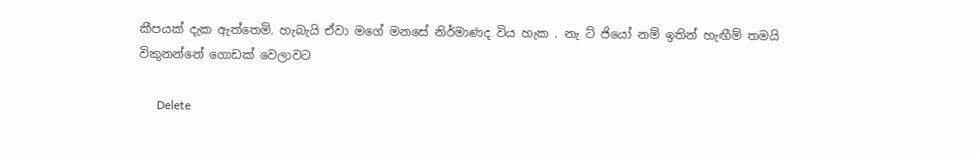කීපයක් දැක ඇත්තෙමි. හැබැයි ඒවා මගේ මනසේ නිර්මාණද විය හැක . නැ ට් ජියෝ නම් ඉතින් හැඟීම් තමයි විකුනන්නේ ගොඩක් වෙලාවට

      Delete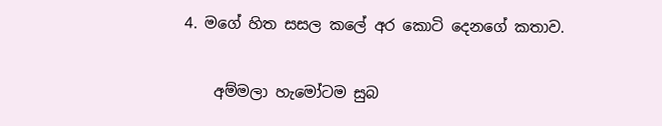4. මගේ හිත සසල කලේ අර කොටි දෙනගේ කතාව.

    අම්මලා හැමෝටම සුබ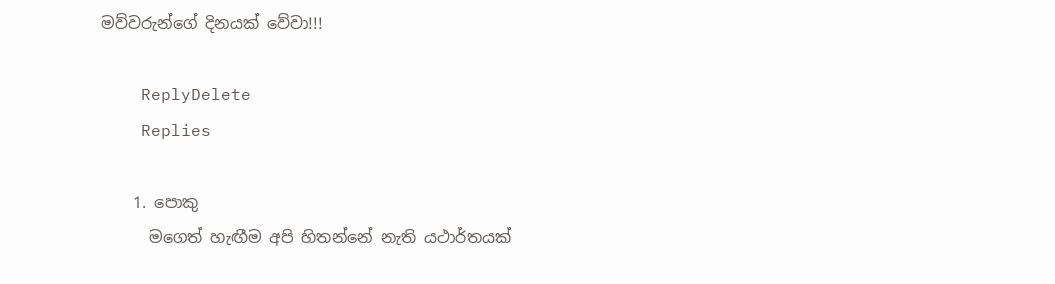මව්වරුන්ගේ දිනයක් වේවා!!!

    ReplyDelete
    Replies

    1. පොකු
      මගෙත් හැඟීම අපි හිතන්නේ නැති යථාර්තයක්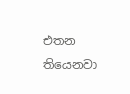එතන තියෙනවා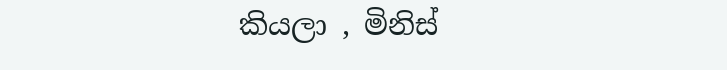කියලා , මිනිස්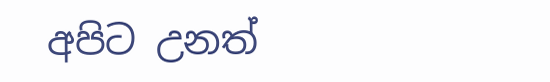අපිට උනත්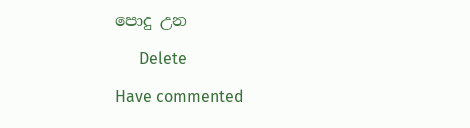පොදු උන

      Delete

Have commented